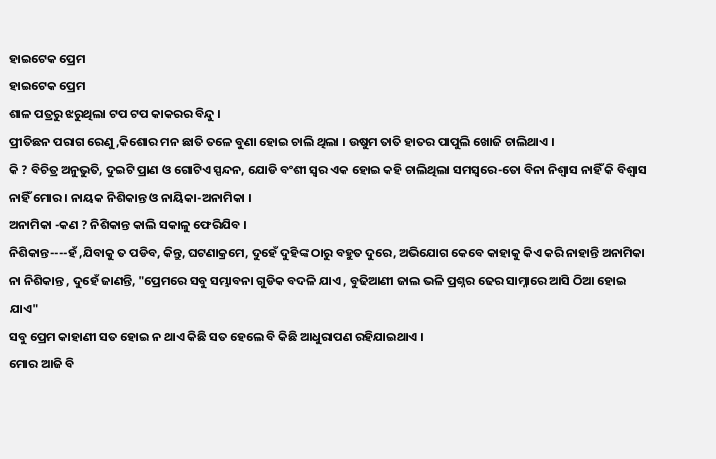ହାଇଟେକ ପ୍ରେମ
ହାଇଟେକ ପ୍ରେମ
ଶାଳ ପତ୍ରରୁ ଝରୁଥିଲା ଟପ ଟପ କାକରର ବିନ୍ଦୁ ।
ପ୍ରୀତିଛନ ପରାଗ ରେଣୁ ,କିଶୋର ମନ ଛାତି ତଳେ ବୁଣା ହୋଇ ଚାଲି ଥିଲା । ଉଷୁମ ତାତି ହାତର ପାପୁଲି ଖୋଜି ଚାଲିଥାଏ ।
କି ? ବିଚିତ୍ର ଅନୁଭୁତି, ଦୁଇଟି ପ୍ରାଣ ଓ ଗୋଟିଏ ସ୍ପନ୍ଦନ, ଯୋଡି ବଂଶୀ ସ୍ୱର ଏକ ହୋଇ କହି ଚାଲିଥିଲା ସମସ୍ଵରେ-ତୋ ବିନା ନିଶ୍ୱାସ ନାହିଁ କି ବିଶ୍ୱାସ ନାହିଁ ମୋର । ନାୟକ ନିଶିକାନ୍ତ ଓ ନାୟିକା-ଅନାମିକା ।
ଅନାମିକା -କଣ ? ନିଶିକାନ୍ତ କାଲି ସକାଳୁ ଫେରିଯିବ ।
ନିଶିକାନ୍ତ----ହଁ ,ଯିବାକୁ ତ ପଡିବ, କିନ୍ତୁ, ଘଟଣାକ୍ରମେ, ଦୁହେଁ ଦୁହିଙ୍କ ଠାରୁ ବହୁତ ଦୁରେ, ଅଭିଯୋଗ କେବେ କାହାକୁ କିଏ କରି ନାହାନ୍ତି ଅନାମିକା ନା ନିଶିକାନ୍ତ , ଦୁହେଁ ଜାଣନ୍ତି, "ପ୍ରେମରେ ସବୁ ସମ୍ଭାବନା ଗୁଡିକ ବଦଳି ଯାଏ , ବୁଢିଆଣୀ ଜାଲ ଭଳି ପ୍ରଶ୍ନର ଢେର ସାମ୍ନାରେ ଆସି ଠିଆ ହୋଇ ଯାଏ"
ସବୁ ପ୍ରେମ କାହାଣୀ ସତ ହୋଇ ନ ଥାଏ କିଛି ସତ ହେଲେ ବି କିଛି ଆଧୁରାପଣ ରହିଯାଇଥାଏ ।
ମୋର ଆଜି ବି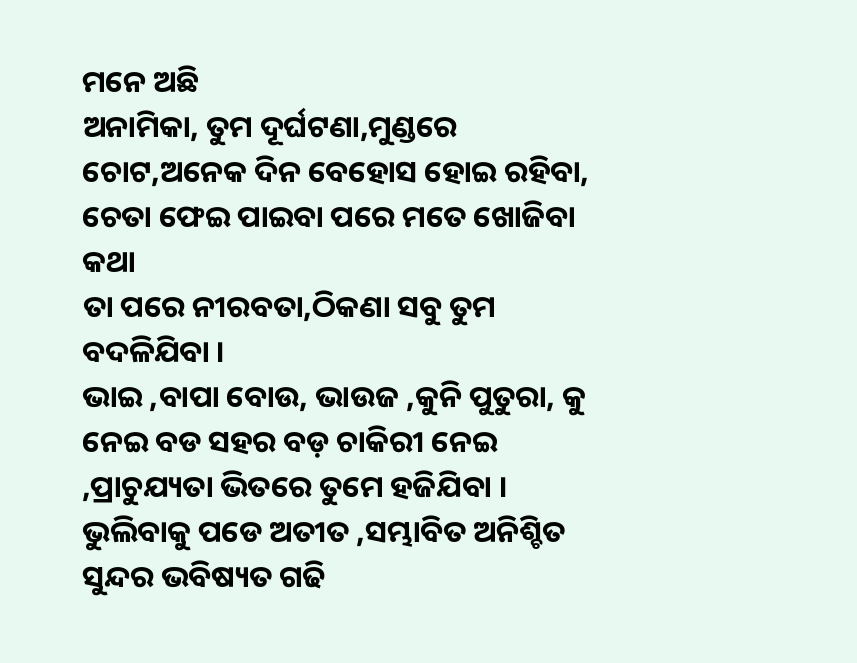ମନେ ଅଛି
ଅନାମିକା, ତୁମ ଦୂର୍ଘଟଣା,ମୁଣ୍ଡରେ ଚୋଟ,ଅନେକ ଦିନ ବେହୋସ ହୋଇ ରହିବା, ଚେତା ଫେଇ ପାଇବା ପରେ ମତେ ଖୋଜିବା କଥା
ତା ପରେ ନୀରବତା,ଠିକଣା ସବୁ ତୁମ ବଦଳିଯିବା ।
ଭାଇ ,ବାପା ବୋଉ, ଭାଉଜ ,କୁନି ପୁତୁରା, କୁ ନେଇ ବଡ ସହର ବଡ଼ ଚାକିରୀ ନେଇ ,ପ୍ରାଚୁଯ୍ୟତା ଭିତରେ ତୁମେ ହଜିଯିବା ।
ଭୁଲିବାକୁ ପଡେ ଅତୀତ ,ସମ୍ଭାବିତ ଅନିଶ୍ଚିତ ସୁନ୍ଦର ଭବିଷ୍ୟତ ଗଢି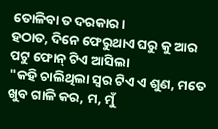ତୋଳିବା ତ ଦରକାର।
ହଠାତ, ଦିନେ ଫେରୁଥାଏ ଘରୁ କୁ ଆର ପଟୁ ଫୋନ୍ ଟିଏ ଆସିଲା
"କହି ଚାଲିଥିଲା ସ୍ୱର ଟିଏ ଏ ଶୁଣ, ମତେ ଖୁବ ଗାଳି କର, ମ, ମୁଁ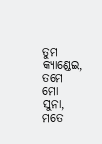ତୁମ କ୍ୟାଣ୍ଡେଇ, ତମେ ମୋ ସୁନା, ମତେ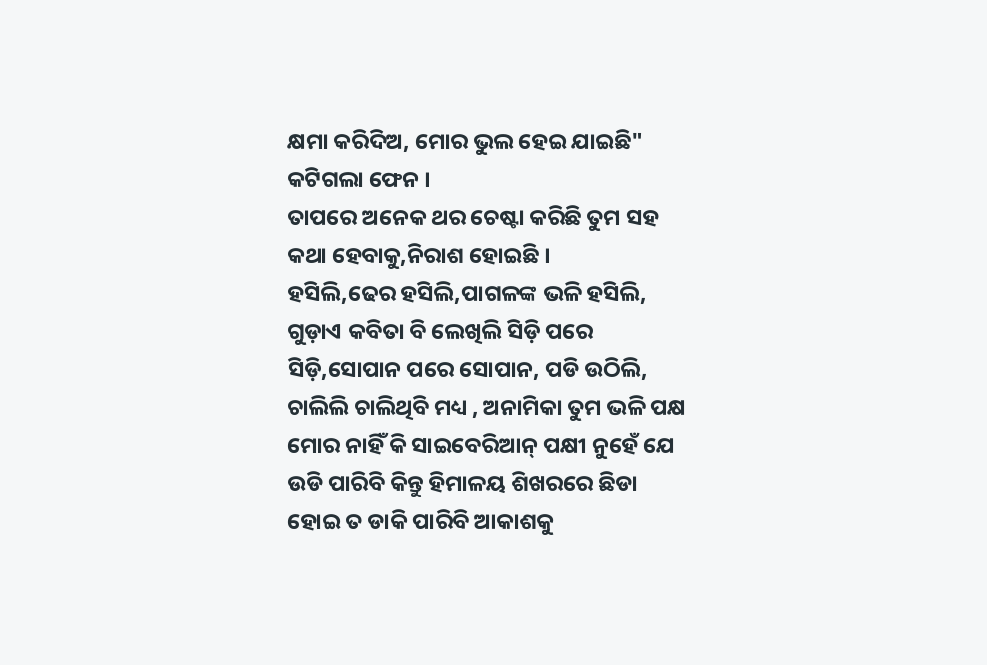କ୍ଷମା କରିଦିଅ, ମୋର ଭୁଲ ହେଇ ଯାଇଛି" କଟିଗଲା ଫେନ ।
ତାପରେ ଅନେକ ଥର ଚେଷ୍ଟା କରିଛି ତୁମ ସହ କଥା ହେବାକୁ,ନିରାଶ ହୋଇଛି ।
ହସିଲି,ଢେର ହସିଲି,ପାଗଳଙ୍କ ଭଳି ହସିଲି, ଗୁଡ଼ାଏ କବିତା ବି ଲେଖିଲି ସିଡ଼ି ପରେ ସିଡ଼ି,ସୋପାନ ପରେ ସୋପାନ, ପଡି ଉଠିଲି, ଚାଲିଲି ଚାଲିଥିବି ମଧ୍ୟ , ଅନାମିକା ତୁମ ଭଳି ପକ୍ଷ ମୋର ନାହିଁ କି ସାଇବେରିଆନ୍ ପକ୍ଷୀ ନୁହେଁ ଯେ ଉଡି ପାରିବି କିନ୍ତୁ ହିମାଳୟ ଶିଖରରେ ଛିଡା ହୋଇ ତ ଡାକି ପାରିବି ଆକାଶକୁ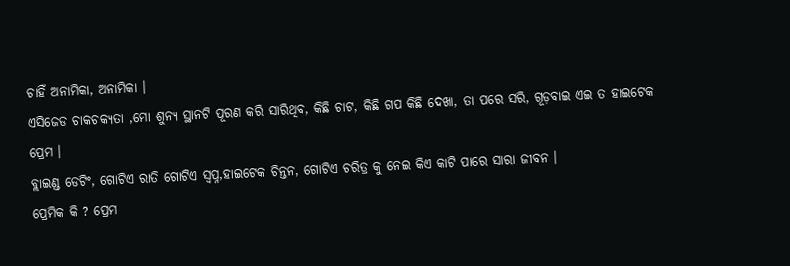ଚାହିଁ ଅନାମିକା, ଅନାମିକା ।
ଏସିଜେଡ ଚାକଚକ୍ୟତା ,ମୋ ଶୁନ୍ୟ ସ୍ଥାନଟି ପୂରଣ କରି ସାରିଥିବ, କିଛି ଚାଟ, କିଛି ଗପ କିଛି ଦେଖା, ତା ପରେ ସରି, ଗୂଡ଼ବାଇ ଏଇ ତ ହାଇଟେକ ପ୍ରେମ ।
ବ୍ଲାଇଣ୍ଡ ଡେଟିଂ, ଗୋଟିଏ ରାତି ଗୋଟିଏ ସ୍ଵପ୍ନ,ହାଇଟେକ ଚିନ୍ତନ, ଗୋଟିଏ ଚରିତ୍ର କୁ ନେଇ କିଏ କାଟି ପାରେ ସାରା ଜୀବନ ।
ପ୍ରେମିକ କି ? ପ୍ରେମ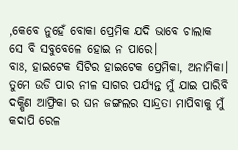,କେବେ ନୁହେଁ ବୋକା ପ୍ରେମିକ ଯଦି ଭାବେ ଚାଲାକ ସେ ବି ସବୁବେଳେ ହୋଇ ନ ପାରେ।
ବାଃ, ହାଇଟେକ ସିଟିର ହାଇଟେକ ପ୍ରେମିକା, ଅନାମିକା। ତୁମେ ଉଡି ପାର ନୀଳ ସାଗର ପର୍ଯ୍ୟନ୍ତ ମୁଁ ଯାଇ ପାରିବି ଦକ୍ଷିଣ ଆଫ୍ରିକା ର ଘନ ଜଙ୍ଗଲର ସାନ୍ଦ୍ରତା ମାପିବାକୁ ମୁଁ କଦାପି ରେଳ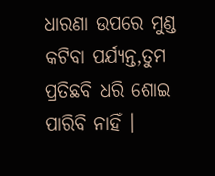ଧାରଣା ଉପରେ ମୁଣ୍ଡ କଟିବା ପର୍ଯ୍ୟନ୍ତ,ତୁମ ପ୍ରତିଛବି ଧରି ଶୋଇ ପାରିବି ନାହିଁ ।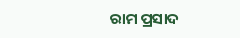ରାମ ପ୍ରସାଦ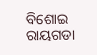ବିଶୋଇ
ରାୟଗଡା